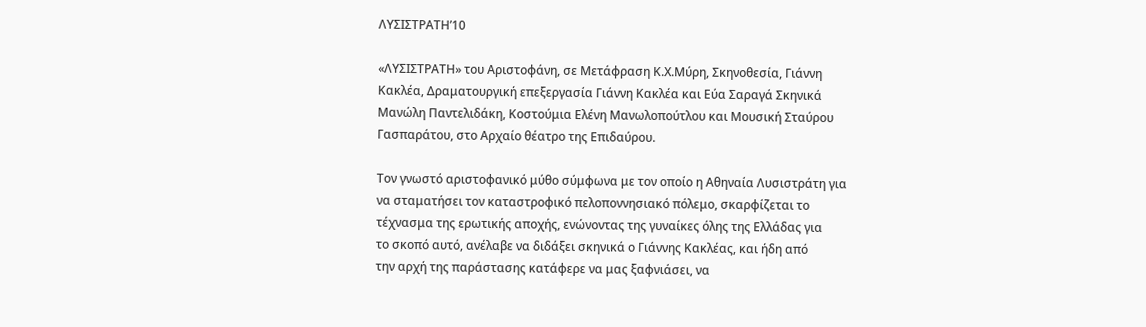ΛΥΣΙΣΤΡΑΤΗ’10

«ΛΥΣΙΣΤΡΑΤΗ» του Αριστοφάνη, σε Μετάφραση Κ.Χ.Μύρη, Σκηνοθεσία, Γιάννη
Κακλέα, Δραματουργική επεξεργασία Γιάννη Κακλέα και Εύα Σαραγά Σκηνικά
Μανώλη Παντελιδάκη, Κοστούμια Ελένη Μανωλοπούτλου και Μουσική Σταύρου
Γασπαράτου, στο Αρχαίο θέατρο της Επιδαύρου.

Τον γνωστό αριστοφανικό μύθο σύμφωνα με τον οποίο η Αθηναία Λυσιστράτη για
να σταματήσει τον καταστροφικό πελοποννησιακό πόλεμο, σκαρφίζεται το
τέχνασμα της ερωτικής αποχής, ενώνοντας της γυναίκες όλης της Ελλάδας για
το σκοπό αυτό, ανέλαβε να διδάξει σκηνικά ο Γιάννης Κακλέας, και ήδη από
την αρχή της παράστασης κατάφερε να μας ξαφνιάσει, να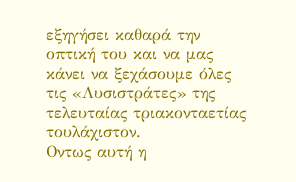εξηγήσει καθαρά την
οπτική του και να μας κάνει να ξεχάσουμε όλες τις «Λυσιστράτες» της
τελευταίας τριακονταετίας τουλάχιστον.
Οντως αυτή η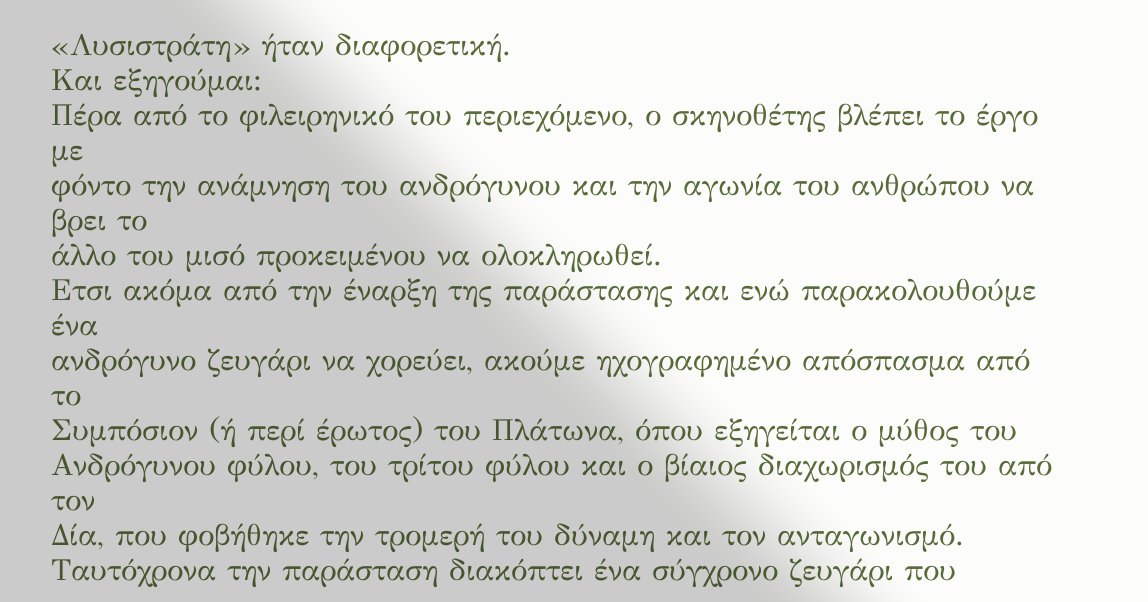«Λυσιστράτη» ήταν διαφορετική.
Και εξηγούμαι:
Πέρα από το φιλειρηνικό του περιεχόμενο, ο σκηνοθέτης βλέπει το έργο με
φόντο την ανάμνηση του ανδρόγυνου και την αγωνία του ανθρώπου να βρει το
άλλο του μισό προκειμένου να ολοκληρωθεί.
Ετσι ακόμα από την έναρξη της παράστασης και ενώ παρακολουθούμε ένα
ανδρόγυνο ζευγάρι να χορεύει, ακούμε ηχογραφημένο απόσπασμα από το
Συμπόσιον (ή περί έρωτος) του Πλάτωνα, όπου εξηγείται ο μύθος του
Ανδρόγυνου φύλου, του τρίτου φύλου και ο βίαιος διαχωρισμός του από τον
Δία, που φοβήθηκε την τρομερή του δύναμη και τον ανταγωνισμό.
Ταυτόχρονα την παράσταση διακόπτει ένα σύγχρονο ζευγάρι που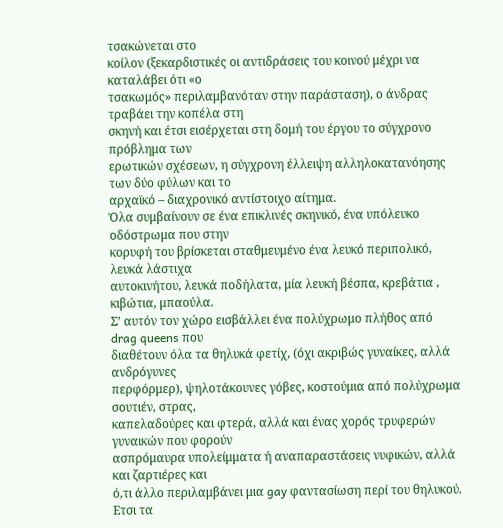τσακώνεται στο
κοίλον (ξεκαρδιστικές οι αντιδράσεις του κοινού μέχρι να καταλάβει ότι «ο
τσακωμός» περιλαμβανόταν στην παράσταση), ο άνδρας τραβάει την κοπέλα στη
σκηνή και έτσι εισέρχεται στη δομή του έργου το σύγχρονο πρόβλημα των
ερωτικών σχέσεων, η σύγχρονη έλλειψη αλληλοκατανόησης των δύο φύλων και το
αρχαϊκό – διαχρονικό αντίστοιχο αίτημα.
Όλα συμβαίνουν σε ένα επικλινές σκηνικό, ένα υπόλευκο οδόστρωμα που στην
κορυφή του βρίσκεται σταθμευμένο ένα λευκό περιπολικό, λευκά λάστιχα
αυτοκινήτου, λευκά ποδήλατα, μία λευκή βέσπα, κρεβάτια , κιβώτια, μπαούλα.
Σ’ αυτόν τον χώρο εισβάλλει ένα πολύχρωμο πλήθος από drag queens που
διαθέτουν όλα τα θηλυκά φετίχ, (όχι ακριβώς γυναίκες, αλλά ανδρόγυνες
περφόρμερ), ψηλοτάκουνες γόβες, κοστούμια από πολύχρωμα σουτιέν, στρας,
καπελαδούρες και φτερά, αλλά και ένας χορός τρυφερών γυναικών που φορούν
ασπρόμαυρα υπολείμματα ή αναπαραστάσεις νυφικών, αλλά και ζαρτιέρες και
ό,τι άλλο περιλαμβάνει μια gay φαντασίωση περί του θηλυκού.
Ετσι τα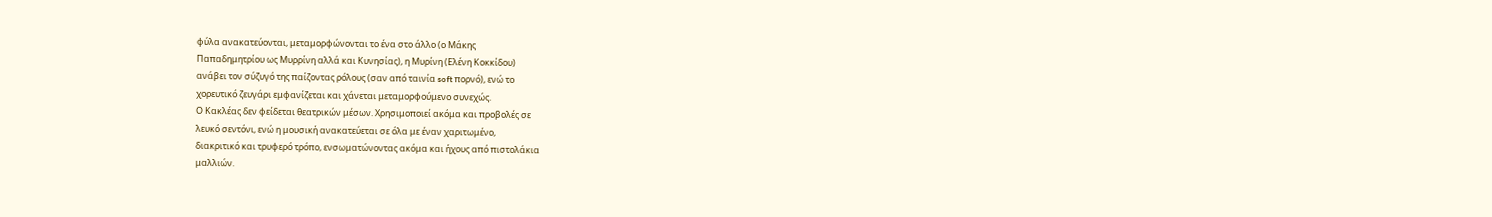φύλα ανακατεύονται, μεταμορφώνονται το ένα στο άλλο (ο Μάκης
Παπαδημητρίου ως Μυρρίνη αλλά και Κυνησίας), η Μυρίνη (Ελένη Κοκκίδου)
ανάβει τον σύζυγό της παίζοντας ρόλους (σαν από ταινία soft πορνό), ενώ το
χορευτικό ζευγάρι εμφανίζεται και χάνεται μεταμορφούμενο συνεχώς.
Ο Κακλέας δεν φείδεται θεατρικών μέσων. Χρησιμοποιεί ακόμα και προβολές σε
λευκό σεντόνι, ενώ η μουσική ανακατεύεται σε όλα με έναν χαριτωμένο,
διακριτικό και τρυφερό τρόπο, ενσωματώνοντας ακόμα και ήχους από πιστολάκια
μαλλιών.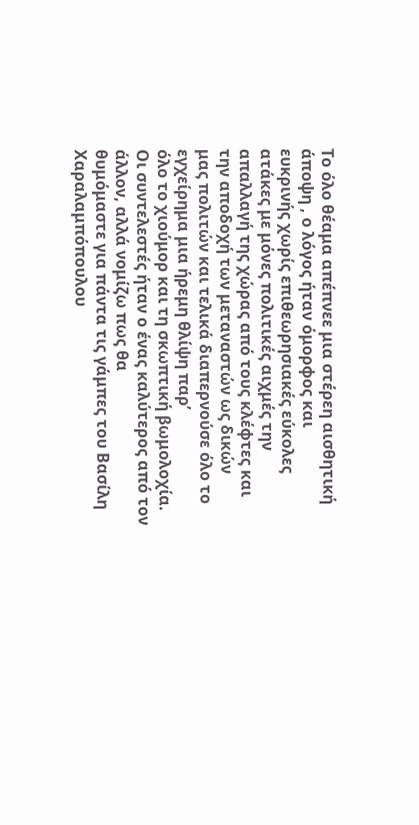Το όλο θέαμα απέπνεε μια στέρεη αισθητική άποψη , ο λόγος ήταν όμορφος και
ευκρινής χωρίς επιθεωρησιακές εύκολες ατάκες με μόνες πολιτικές αιχμές την
απαλλαγή της χώρας από τους κλέφτες και την αποδοχή των μεταναστών ως δικών
μας πολιτών και τελικά διαπερνούσε όλο το εγχείρημα μια ήρεμη θλίψη παρ’
όλο το χιούμορ και τη σκωπτική βωμολοχία.
Οι συντελεστές ήταν ο ένας καλύτερος από τον άλλον, αλλά νομίζω πως θα
θυμόμαστε για πάντα τις γάμπες του Βασίλη Χαραλαμπόπουλου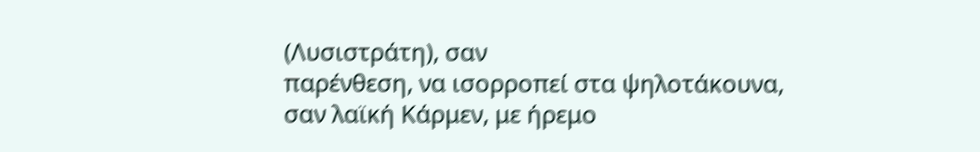(Λυσιστράτη), σαν
παρένθεση, να ισορροπεί στα ψηλοτάκουνα, σαν λαϊκή Κάρμεν, με ήρεμο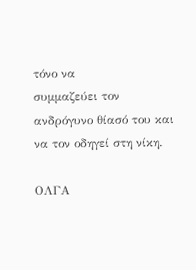τόνο να
συμμαζεύει τον ανδρόγυνο θίασό του και να τον οδηγεί στη νίκη.

ΟΛΓΑ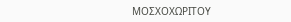ΜΟΣΧΟΧΩΡΙΤΟΥ